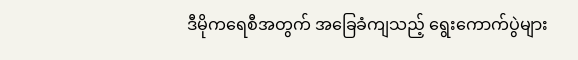ဒီမိုကရေစီအတွက် အခြေခံကျသည့် ရွေးကောက်ပွဲများ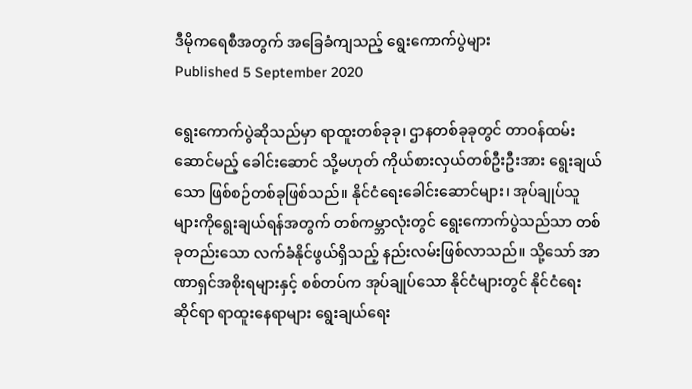ဒီမိုကရေစီအတွက် အခြေခံကျသည့် ရွေးကောက်ပွဲများ
Published 5 September 2020

ရွေးကောက်ပွဲဆိုသည်မှာ ရာထူးတစ်ခုခု၊ ဌာနတစ်ခုခုတွင် တာဝန်ထမ်းဆောင်မည့် ခေါင်းဆောင် သို့မဟုတ် ကိုယ်စားလှယ်တစ်ဦးဦးအား ရွေးချယ်သော ဖြစ်စဉ်တစ်ခုဖြစ်သည်။ နိုင်ငံရေးခေါင်းဆောင်များ၊ အုပ်ချုပ်သူများကိုရွေးချယ်ရန်အတွက် တစ်ကမ္ဘာလုံးတွင် ရွေးကောက်ပွဲသည်သာ တစ်ခုတည်းသော လက်ခံနိုင်ဖွယ်ရှိသည့် နည်းလမ်းဖြစ်လာသည်။ သို့သော် အာဏာရှင်အစိုးရများနှင့် စစ်တပ်က အုပ်ချုပ်သော နိုင်ငံများတွင် နိုင်ငံရေးဆိုင်ရာ ရာထူးနေရာများ ရွေးချယ်ရေး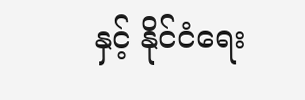နှင့် နိုင်ငံရေး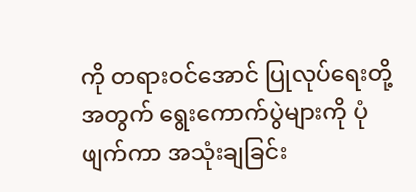ကို တရားဝင်အောင် ပြုလုပ်ရေးတို့အတွက် ရွေးကောက်ပွဲများကို ပုံဖျက်ကာ အသုံးချခြင်း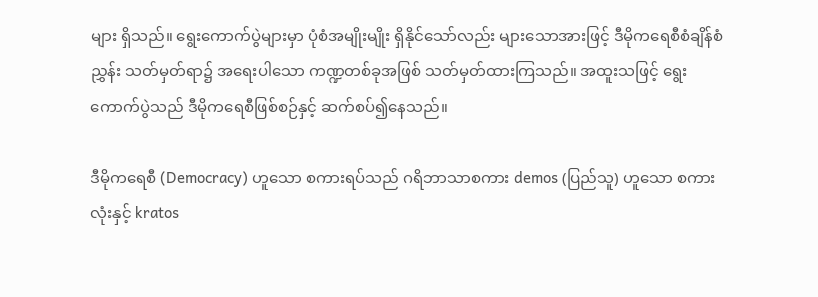များ ရှိသည်။ ရွေးကောက်ပွဲများမှာ ပုံစံအမျိုးမျိုး ရှိနိုင်သော်လည်း များသောအားဖြင့် ဒီမိုကရေစီစံချိန်စံညွှန်း သတ်မှတ်ရာ၌ အရေးပါသော ကဏ္ဍတစ်ခုအဖြစ် သတ်မှတ်ထားကြသည်။ အထူးသဖြင့် ရွေးကောက်ပွဲသည် ဒီမိုကရေစီဖြစ်စဉ်နှင့် ဆက်စပ်၍နေသည်။

ဒီမိုကရေစီ (Democracy) ဟူသော စကားရပ်သည် ဂရိဘာသာစကား demos (ပြည်သူ) ဟူသော စကားလုံးနှင့် kratos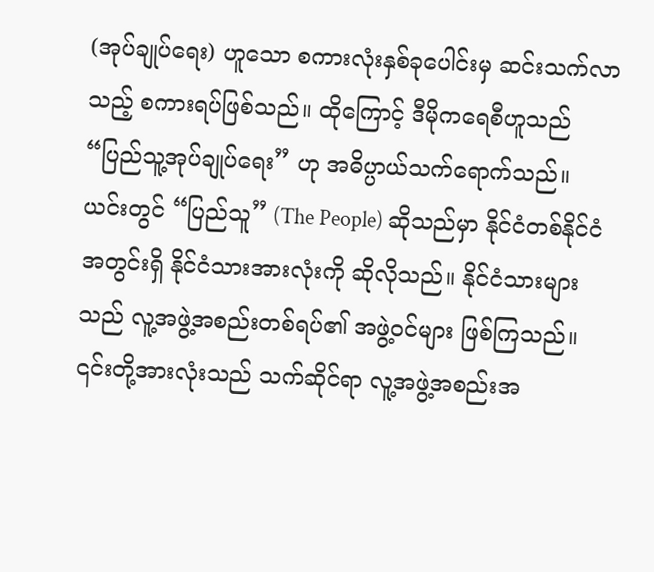(အုပ်ချုပ်ရေး) ဟူသော စကားလုံးနှစ်ခုပေါင်းမှ ဆင်းသက်လာသည့် စကားရပ်ဖြစ်သည်။ ထိုကြောင့် ဒီမိုကရေစီဟူသည် “ပြည်သူ့အုပ်ချုပ်ရေး” ဟု အဓိပ္ပာယ်သက်ရောက်သည်။ ယင်းတွင် “ပြည်သူ” (The People) ဆိုသည်မှာ နိုင်ငံတစ်နိုင်ငံအတွင်းရှိ နိုင်ငံသားအားလုံးကို ဆိုလိုသည်။ နိုင်ငံသားများသည် လူ့အဖွဲ့အစည်းတစ်ရပ်၏ အဖွဲ့ဝင်များ ဖြစ်ကြသည်။ ၎င်းတို့အားလုံးသည် သက်ဆိုင်ရာ လူ့အဖွဲ့အစည်းအ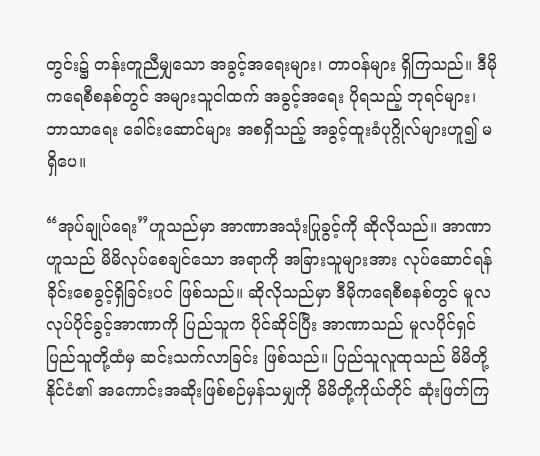တွင်း၌ တန်းတူညီမျှသော အခွင့်အရေးများ၊ တာဝန်များ ရှိကြသည်။ ဒီမိုကရေစီစနစ်တွင် အများသူငါထက် အခွင့်အရေး ပိုရသည့် ဘုရင်များ၊ ဘာသာရေး ခေါင်းဆောင်များ အစရှိသည့် အခွင့်ထူးခံပုဂ္ဂိုလ်များဟူ၍ မရှိပေ။

“အုပ်ချုပ်ရေး”ဟူသည်မှာ အာဏာအသုံးပြုခွင့်ကို ဆိုလိုသည်။ အာဏာဟူသည် မိမိလုပ်စေချင်သော အရာကို အခြားသူများအား လုပ်ဆောင်ရန် ခိုင်းစေခွင့်ရှိခြင်းပင် ဖြစ်သည်။ ဆိုလိုသည်မှာ ဒီမိုကရေစီစနစ်တွင် မူလလုပ်ပိုင်ခွင့်အာဏာကို ပြည်သူက ပိုင်ဆိုင်ပြီး အာဏာသည် မူလပိုင်ရှင်ပြည်သူတို့ထံမှ ဆင်းသက်လာခြင်း ဖြစ်သည်။ ပြည်သူလူထုသည် မိမိတို့နိုင်ငံ၏ အကောင်းအဆိုးဖြစ်စဉ်မှန်သမျှကို မိမိတို့ကိုယ်တိုင် ဆုံးဖြတ်ကြ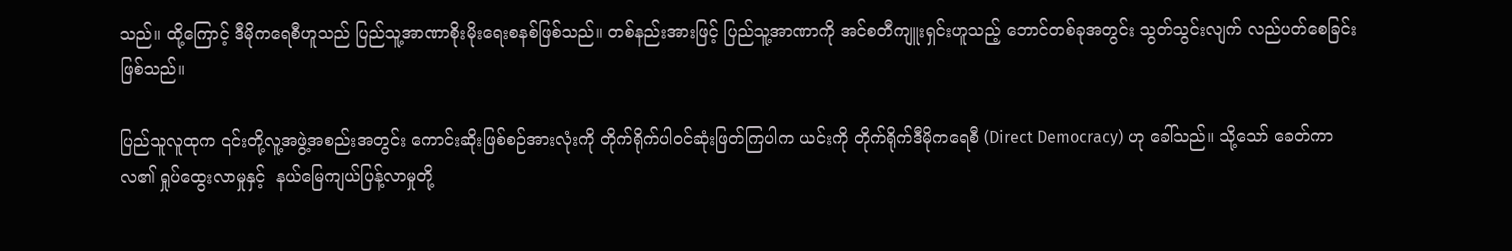သည်။ ထို့ကြောင့် ဒီမိုကရေစီဟူသည် ပြည်သူ့အာဏာစိုးမိုးရေးစနစ်ဖြစ်သည်။ တစ်နည်းအားဖြင့် ပြည်သူ့အာဏာကို အင်စတီကျူးရှင်းဟူသည့် ဘောင်တစ်ခုအတွင်း သွတ်သွင်းလျက် လည်ပတ်စေခြင်းဖြစ်သည်။

ပြည်သူလူထုက ၎င်းတို့လူ့အဖွဲ့အစည်းအတွင်း ကောင်းဆိုးဖြစ်စဉ်အားလုံးကို တိုက်ရိုက်ပါဝင်ဆုံးဖြတ်ကြပါက ယင်းကို တိုက်ရိုက်ဒီမိုကရေစီ (Direct Democracy) ဟု ခေါ်သည်။ သို့သော် ခေတ်ကာလ၏ ရှုပ်ထွေးလာမှုနှင့်  နယ်မြေကျယ်ပြန့်လာမှုတို့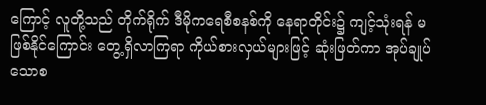ကြောင့် လူတို့သည် တိုက်ရိုက် ဒီမိုကရေစီစနစ်ကို နေရာတိုင်း၌ ကျင့်သုံးရန် မဖြစ်နိုင်ကြောင်း တွေ့ရှိလာကြရာ ကိုယ်စားလှယ်များဖြင့် ဆုံးဖြတ်ကာ အုပ်ချုပ်သောစ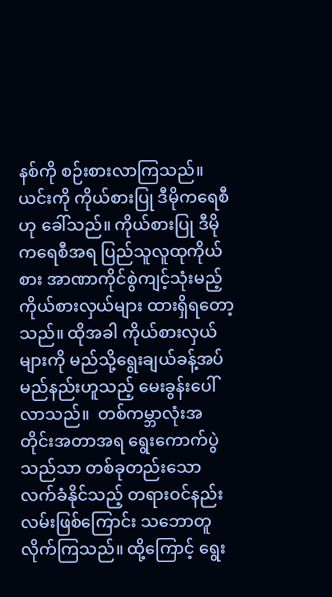နစ်ကို စဉ်းစားလာကြသည်။ ယင်းကို ကိုယ်စားပြု ဒီမိုကရေစီဟု ခေါ်သည်။ ကိုယ်စားပြု ဒီမိုကရေစီအရ ပြည်သူလူထုကိုယ်စား အာဏာကိုင်စွဲကျင့်သုံးမည့် ကိုယ်စားလှယ်များ ထားရှိရတော့သည်။ ထိုအခါ ကိုယ်စားလှယ်များကို မည်သို့ရွေးချယ်ခန့်အပ်မည်နည်းဟူသည့် မေးခွန်းပေါ်လာသည်။  တစ်ကမ္ဘာလုံးအတိုင်းအတာအရ ရွေးကောက်ပွဲသည်သာ တစ်ခုတည်းသော လက်ခံနိုင်သည့် တရားဝင်နည်းလမ်းဖြစ်ကြောင်း သဘောတူလိုက်ကြသည်။ ထို့ကြောင့် ရွေး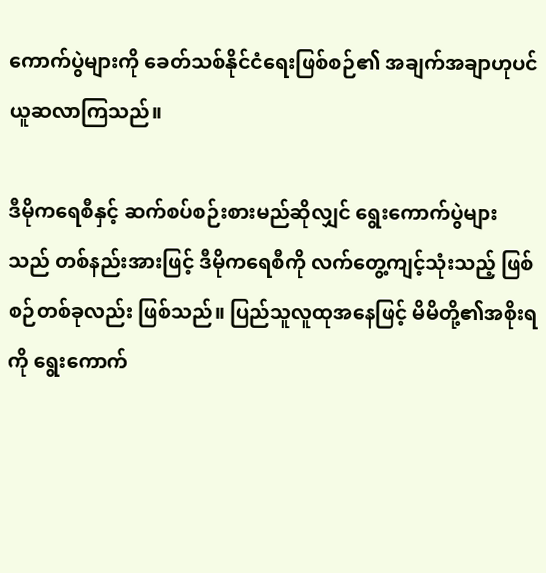ကောက်ပွဲများကို ခေတ်သစ်နိုင်ငံရေးဖြစ်စဉ်၏ အချက်အချာဟုပင် ယူဆလာကြသည်။

ဒီမိုကရေစီနှင့် ဆက်စပ်စဉ်းစားမည်ဆိုလျှင် ရွေးကောက်ပွဲများသည် တစ်နည်းအားဖြင့် ဒီမိုကရေစီကို လက်တွေ့ကျင့်သုံးသည့် ဖြစ်စဉ်တစ်ခုလည်း ဖြစ်သည်။ ပြည်သူလူထုအနေဖြင့် မိမိတို့၏အစိုးရကို ရွေးကောက်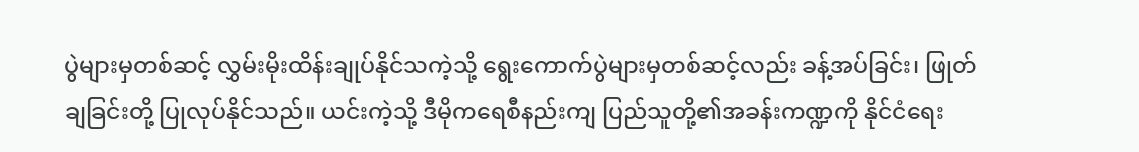ပွဲများမှတစ်ဆင့် လွှမ်းမိုးထိန်းချုပ်နိုင်သကဲ့သို့ ရွေးကောက်ပွဲများမှတစ်ဆင့်လည်း ခန့်အပ်ခြင်း၊ ဖြုတ်ချခြင်းတို့ ပြုလုပ်နိုင်သည်။ ယင်းကဲ့သို့ ဒီမိုကရေစီနည်းကျ ပြည်သူတို့၏အခန်းကဏ္ဍကို နိုင်ငံရေး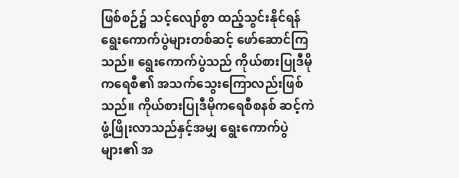ဖြစ်စဉ်၌ သင့်လျော်စွာ ထည့်သွင်းနိုင်ရန် ရွေးကောက်ပွဲများတစ်ဆင့် ဖော်ဆောင်ကြသည်။ ရွေးကောက်ပွဲသည် ကိုယ်စားပြုဒီမိုကရေစီ၏ အသက်သွေးကြောလည်းဖြစ်သည်။ ကိုယ်စားပြုဒီမိုကရေစီစနစ် ဆင့်ကဲဖွံ့ဖြိုးလာသည်နှင့်အမျှ ရွေးကောက်ပွဲများ၏ အ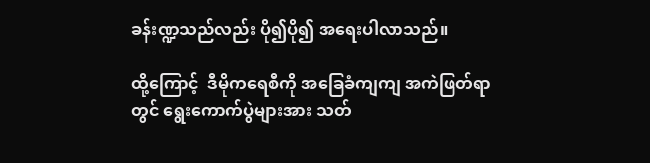ခန်းဏ္ဍသည်လည်း ပို၍ပို၍ အရေးပါလာသည်။

ထို့ကြောင့်  ဒီမိုကရေစီကို အခြေခံကျကျ အကဲဖြတ်ရာတွင် ရွေးကောက်ပွဲများအား သတ်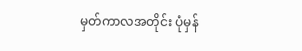မှတ်ကာလအတိုင်း ပုံမှန်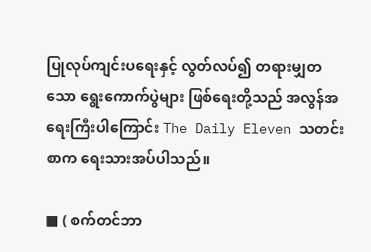ပြုလုပ်ကျင်းပရေးနှင့် လွတ်လပ်၍ တရားမျှတသော ရွေးကောက်ပွဲများ ဖြစ်ရေးတို့သည် အလွန်အရေးကြီးပါကြောင်း The Daily Eleven သတင်းစာက ရေးသားအပ်ပါသည်။

■ ( စက်တင်ဘာ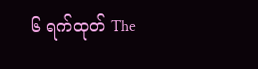၆ ရက်ထုတ် The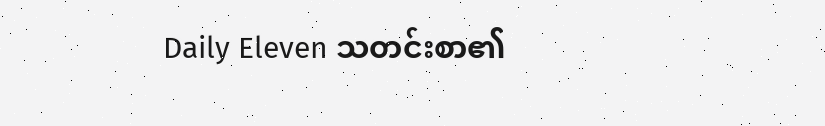Daily Eleven သတင်းစာ၏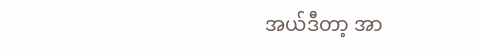အယ်ဒီတာ့ အာ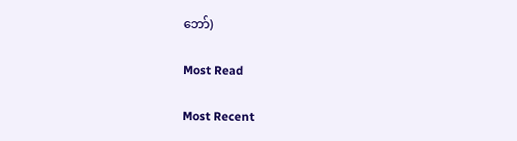ဘော်)

Most Read

Most Recent